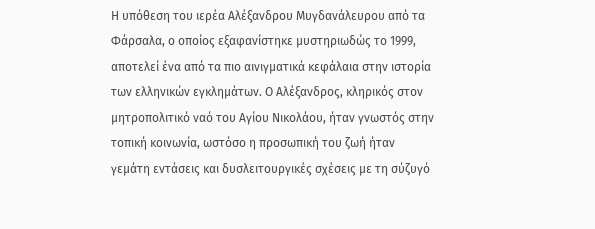Η υπόθεση του ιερέα Αλέξανδρου Μυγδανάλευρου από τα Φάρσαλα, ο οποίος εξαφανίστηκε μυστηριωδώς το 1999, αποτελεί ένα από τα πιο αινιγματικά κεφάλαια στην ιστορία των ελληνικών εγκλημάτων. Ο Αλέξανδρος, κληρικός στον μητροπολιτικό ναό του Αγίου Νικολάου, ήταν γνωστός στην τοπική κοινωνία, ωστόσο η προσωπική του ζωή ήταν γεμάτη εντάσεις και δυσλειτουργικές σχέσεις με τη σύζυγό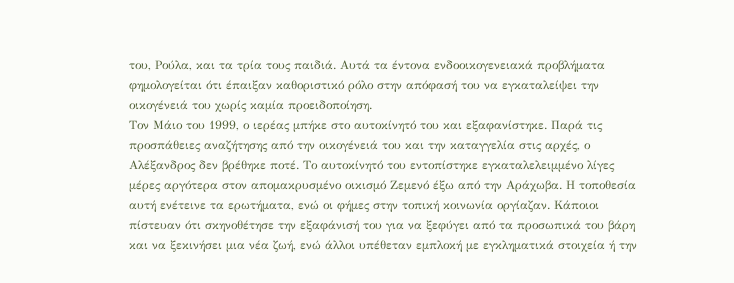του, Ρούλα, και τα τρία τους παιδιά. Αυτά τα έντονα ενδοοικογενειακά προβλήματα φημολογείται ότι έπαιξαν καθοριστικό ρόλο στην απόφασή του να εγκαταλείψει την οικογένειά του χωρίς καμία προειδοποίηση.
Τον Μάιο του 1999, ο ιερέας μπήκε στο αυτοκίνητό του και εξαφανίστηκε. Παρά τις προσπάθειες αναζήτησης από την οικογένειά του και την καταγγελία στις αρχές, ο Αλέξανδρος δεν βρέθηκε ποτέ. Το αυτοκίνητό του εντοπίστηκε εγκαταλελειμμένο λίγες μέρες αργότερα στον απομακρυσμένο οικισμό Ζεμενό έξω από την Αράχωβα. Η τοποθεσία αυτή ενέτεινε τα ερωτήματα, ενώ οι φήμες στην τοπική κοινωνία οργίαζαν. Κάποιοι πίστευαν ότι σκηνοθέτησε την εξαφάνισή του για να ξεφύγει από τα προσωπικά του βάρη και να ξεκινήσει μια νέα ζωή, ενώ άλλοι υπέθεταν εμπλοκή με εγκληματικά στοιχεία ή την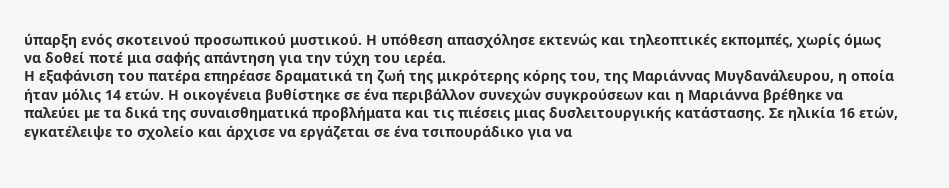ύπαρξη ενός σκοτεινού προσωπικού μυστικού. Η υπόθεση απασχόλησε εκτενώς και τηλεοπτικές εκπομπές, χωρίς όμως να δοθεί ποτέ μια σαφής απάντηση για την τύχη του ιερέα.
Η εξαφάνιση του πατέρα επηρέασε δραματικά τη ζωή της μικρότερης κόρης του, της Μαριάννας Μυγδανάλευρου, η οποία ήταν μόλις 14 ετών. Η οικογένεια βυθίστηκε σε ένα περιβάλλον συνεχών συγκρούσεων και η Μαριάννα βρέθηκε να παλεύει με τα δικά της συναισθηματικά προβλήματα και τις πιέσεις μιας δυσλειτουργικής κατάστασης. Σε ηλικία 16 ετών, εγκατέλειψε το σχολείο και άρχισε να εργάζεται σε ένα τσιπουράδικο για να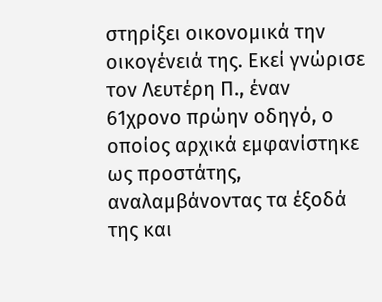στηρίξει οικονομικά την οικογένειά της. Εκεί γνώρισε τον Λευτέρη Π., έναν 61χρονο πρώην οδηγό, ο οποίος αρχικά εμφανίστηκε ως προστάτης, αναλαμβάνοντας τα έξοδά της και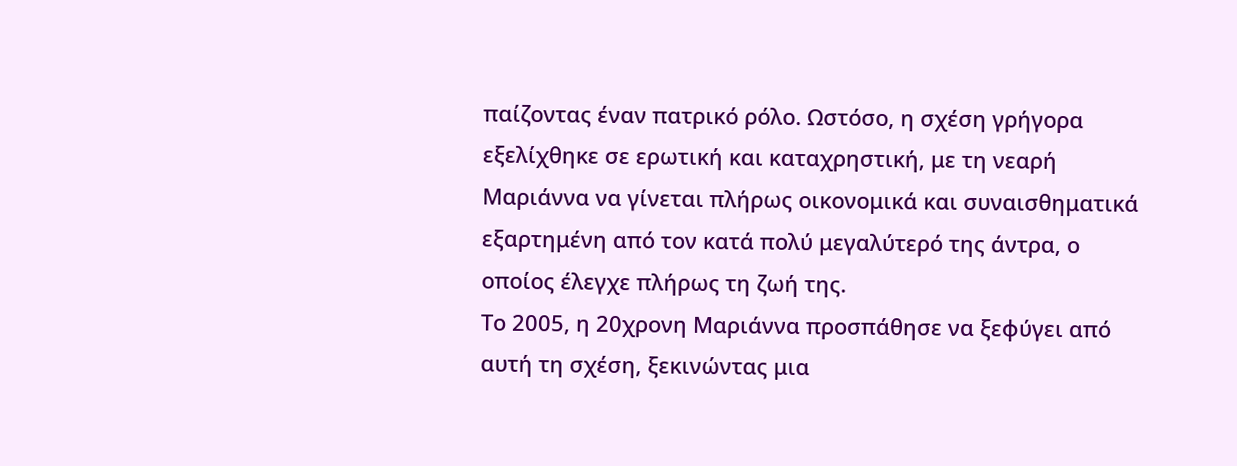παίζοντας έναν πατρικό ρόλο. Ωστόσο, η σχέση γρήγορα εξελίχθηκε σε ερωτική και καταχρηστική, με τη νεαρή Μαριάννα να γίνεται πλήρως οικονομικά και συναισθηματικά εξαρτημένη από τον κατά πολύ μεγαλύτερό της άντρα, ο οποίος έλεγχε πλήρως τη ζωή της.
Το 2005, η 20χρονη Μαριάννα προσπάθησε να ξεφύγει από αυτή τη σχέση, ξεκινώντας μια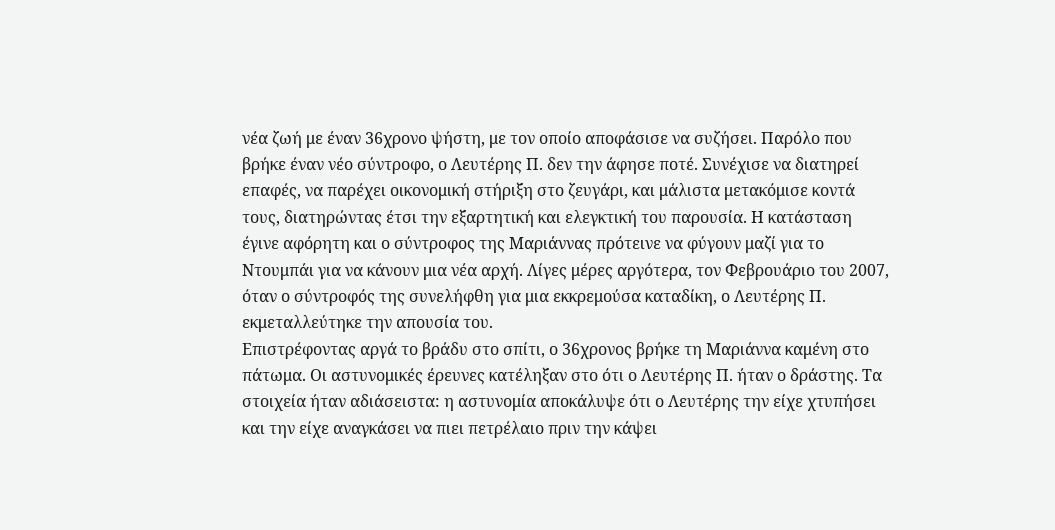νέα ζωή με έναν 36χρονο ψήστη, με τον οποίο αποφάσισε να συζήσει. Παρόλο που βρήκε έναν νέο σύντροφο, ο Λευτέρης Π. δεν την άφησε ποτέ. Συνέχισε να διατηρεί επαφές, να παρέχει οικονομική στήριξη στο ζευγάρι, και μάλιστα μετακόμισε κοντά τους, διατηρώντας έτσι την εξαρτητική και ελεγκτική του παρουσία. Η κατάσταση έγινε αφόρητη και ο σύντροφος της Μαριάννας πρότεινε να φύγουν μαζί για το Ντουμπάι για να κάνουν μια νέα αρχή. Λίγες μέρες αργότερα, τον Φεβρουάριο του 2007, όταν ο σύντροφός της συνελήφθη για μια εκκρεμούσα καταδίκη, ο Λευτέρης Π. εκμεταλλεύτηκε την απουσία του.
Επιστρέφοντας αργά το βράδυ στο σπίτι, ο 36χρονος βρήκε τη Μαριάννα καμένη στο πάτωμα. Οι αστυνομικές έρευνες κατέληξαν στο ότι ο Λευτέρης Π. ήταν ο δράστης. Τα στοιχεία ήταν αδιάσειστα: η αστυνομία αποκάλυψε ότι ο Λευτέρης την είχε χτυπήσει και την είχε αναγκάσει να πιει πετρέλαιο πριν την κάψει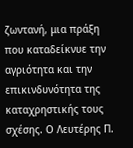ζωντανή, μια πράξη που καταδείκνυε την αγριότητα και την επικινδυνότητα της καταχρηστικής τους σχέσης. Ο Λευτέρης Π.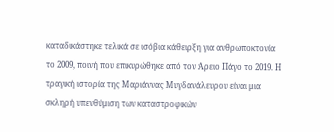καταδικάστηκε τελικά σε ισόβια κάθειρξη για ανθρωποκτονία το 2009, ποινή που επικυρώθηκε από τον Άρειο Πάγο το 2019. Η τραγική ιστορία της Μαριάννας Μυγδανάλευρου είναι μια σκληρή υπενθύμιση των καταστροφικών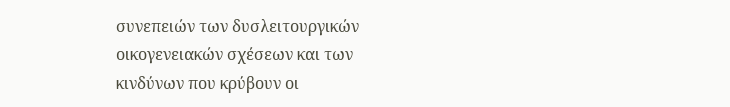συνεπειών των δυσλειτουργικών οικογενειακών σχέσεων και των κινδύνων που κρύβουν οι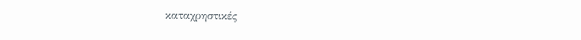καταχρηστικές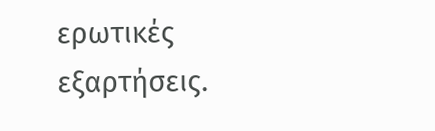ερωτικές εξαρτήσεις.